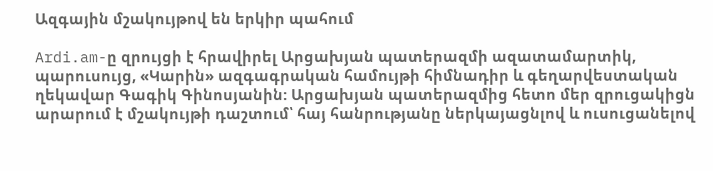Ազգային մշակույթով են երկիր պահում

Ardi.am-ը զրույցի է հրավիրել Արցախյան պատերազմի ազատամարտիկ, պարուսույց, «Կարին» ազգագրական համույթի հիմնադիր և գեղարվեստական ղեկավար Գագիկ Գինոսյանին: Արցախյան պատերազմից հետո մեր զրուցակիցն արարում է մշակույթի դաշտում՝ հայ հանրությանը ներկայացնլով և ուսուցանելով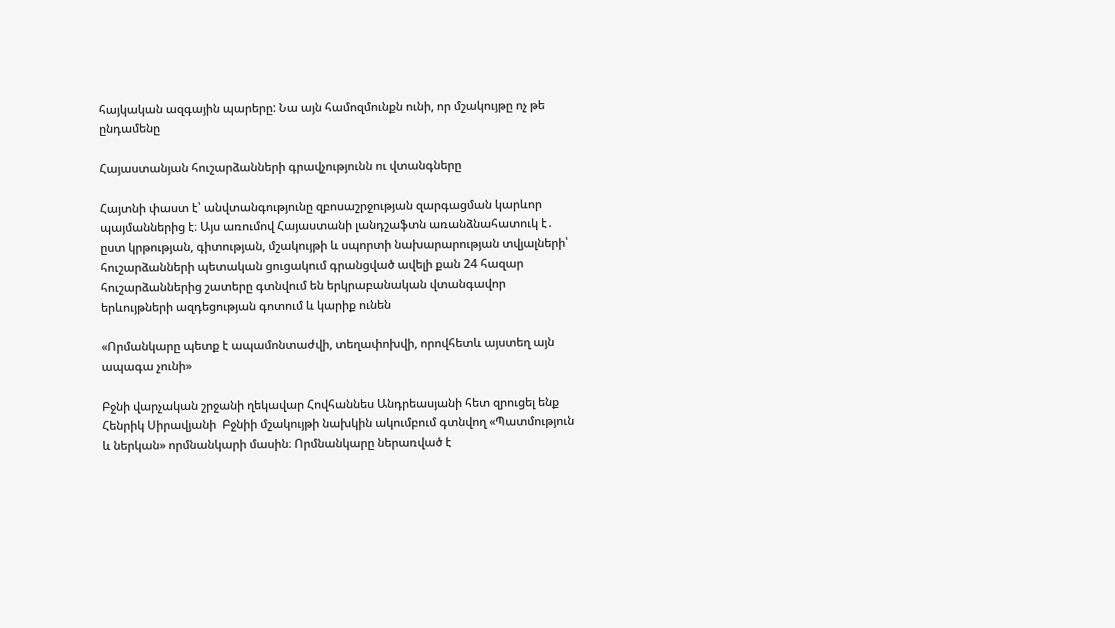հայկական ազգային պարերը: Նա այն համոզմունքն ունի, որ մշակույթը ոչ թե ընդամենը

Հայաստանյան հուշարձանների գրավչությունն ու վտանգները

Հայտնի փաստ է՝ անվտանգությունը զբոսաշրջության զարգացման կարևոր պայմաններից է։ Այս առումով Հայաստանի լանդշաֆտն առանձնահատուկ է․ ըստ կրթության, գիտության, մշակույթի և սպորտի նախարարության տվյալների՝ հուշարձանների պետական ցուցակում գրանցված ավելի քան 24 հազար հուշարձաններից շատերը գտնվում են երկրաբանական վտանգավոր երևույթների ազդեցության գոտում և կարիք ունեն

«Որմանկարը պետք է ապամոնտաժվի, տեղափոխվի, որովհետև այստեղ այն ապագա չունի»

Բջնի վարչական շրջանի ղեկավար Հովհաննես Անդրեասյանի հետ զրուցել ենք Հենրիկ Սիրավյանի  Բջնիի մշակույթի նախկին ակումբում գտնվող «Պատմություն և ներկան» որմնանկարի մասին։ Որմնանկարը ներառված է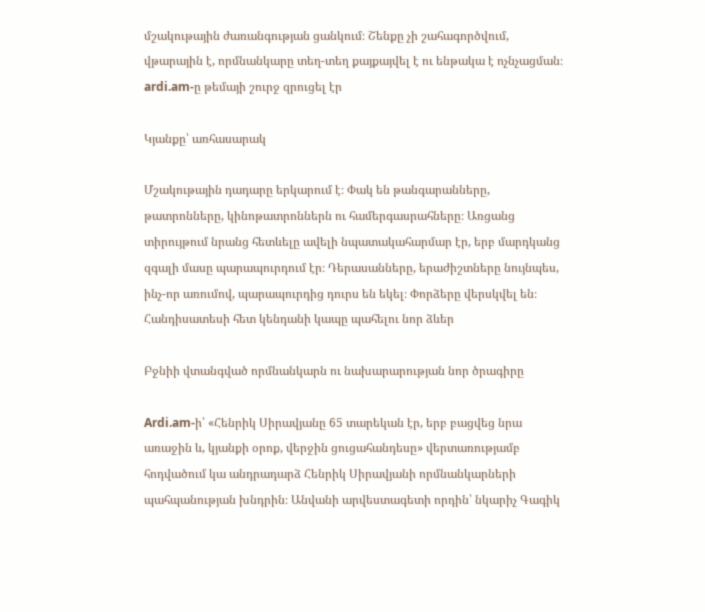մշակութային ժառանգության ցանկում։ Շենքը չի շահագործվում, վթարային է, որմնանկարը տեղ-տեղ քայքայվել է ու ենթակա է ոչնչացման։ ardi.am-ը թեմայի շուրջ զրուցել էր

Կյանքը՝ առհասարակ

Մշակութային դադարը երկարում է։ Փակ են թանգարանները, թատրոնները, կինոթատրոններն ու համերգասրահները։ Առցանց տիրույթում նրանց հետևելը ավելի նպատակահարմար էր, երբ մարդկանց զգալի մասը պարապուրդում էր։ Դերասանները, երաժիշտները նույնպես, ինչ-որ առումով, պարապուրդից դուրս են եկել։ Փորձերը վերսկվել են։ Հանդիսատեսի հետ կենդանի կապը պահելու նոր ձևեր

Բջնիի վտանգված որմնանկարն ու նախարարության նոր ծրագիրը

Ardi.am-ի՝ «Հենրիկ Սիրավյանը 65 տարեկան էր, երբ բացվեց նրա առաջին և, կյանքի օրոք, վերջին ցուցահանդեսը» վերտառությամբ հոդվածում կա անդրադարձ Հենրիկ Սիրավյանի որմնանկարների պահպանության խնդրին։ Անվանի արվեստագետի որդին՝ նկարիչ Գագիկ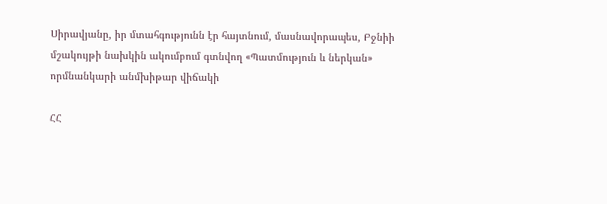Սիրավյանը, իր մտահգությունն էր հայտնում, մասնավորապես, Բջնիի մշակույթի նախկին ակումբում գտնվող «Պատմություն և ներկան» որմնանկարի անմխիթար վիճակի

ՀՀ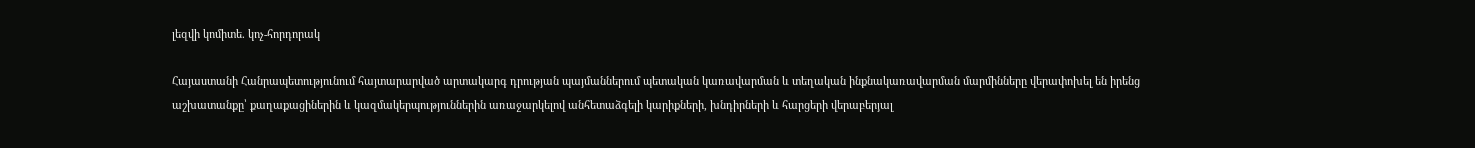լեզվի կոմիտե. կոչ-հորդորակ

Հայաստանի Հանրապետությունում հայտարարված արտակարգ դրության պայմաններում պետական կառավարման և տեղական ինքնակառավարման մարմինները վերափոխել են իրենց աշխատանքը՝ քաղաքացիներին և կազմակերպություններին առաջարկելով անհետաձգելի կարիքների, խնդիրների և հարցերի վերաբերյալ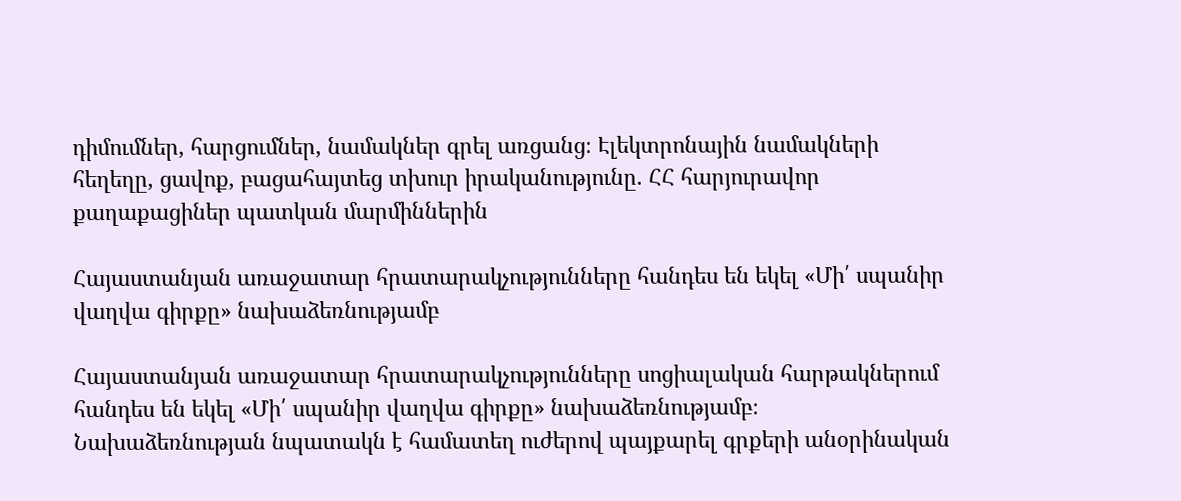դիմումներ, հարցումներ, նամակներ գրել առցանց։ Էլեկտրոնային նամակների հեղեղը, ցավոք, բացահայտեց տխուր իրականությունը. ՀՀ հարյուրավոր քաղաքացիներ պատկան մարմիններին

Հայաստանյան առաջատար հրատարակչությունները հանդես են եկել «Մի՛ սպանիր վաղվա գիրքը» նախաձեռնությամբ

Հայաստանյան առաջատար հրատարակչությունները սոցիալական հարթակներում հանդես են եկել «Մի՛ սպանիր վաղվա գիրքը» նախաձեռնությամբ։  Նախաձեռնության նպատակն է համատեղ ուժերով պայքարել գրքերի անօրինական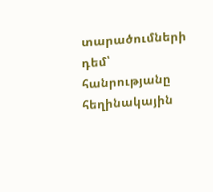տարածումների դեմ՝ հանրությանը հեղինակային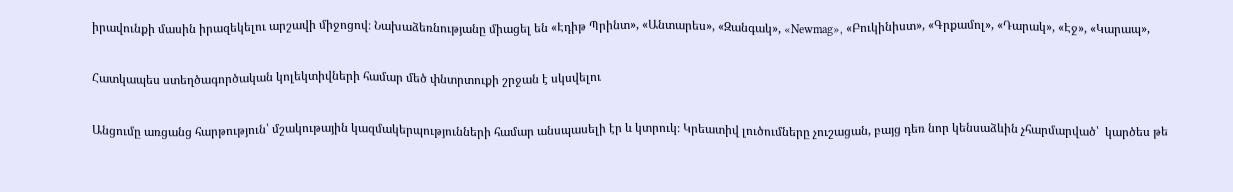իրավունքի մասին իրազեկելու արշավի միջոցով։ Նախաձեռնությանը միացել են «Էդիթ Պրինտ», «Անտարես», «Զանգակ», «Newmag», «Բուկինիստ», «Գրքամոլ», «Դարակ», «Էջ», «Կարապ»,

Հատկապես ստեղծագործական կոլեկտիվների համար մեծ փնտրտուքի շրջան է սկսվելու

Անցումը առցանց հարթություն՝ մշակութային կազմակերպությունների համար անսպասելի էր և կտրուկ։ Կրեատիվ լուծումները չուշացան, բայց դեռ նոր կենսաձևին չհարմարված՝  կարծես թե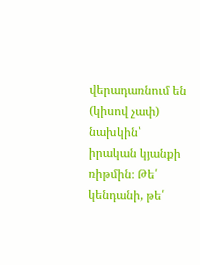վերադառնում են (կիսով չափ)  նախկին՝  իրական կյանքի ռիթմին։ Թե՛ կենդանի, թե՛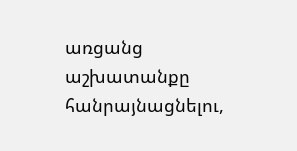առցանց աշխատանքը հանրայնացնելու,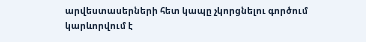արվեստասերների հետ կապը չկորցնելու գործում կարևորվում է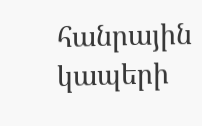հանրային կապերի